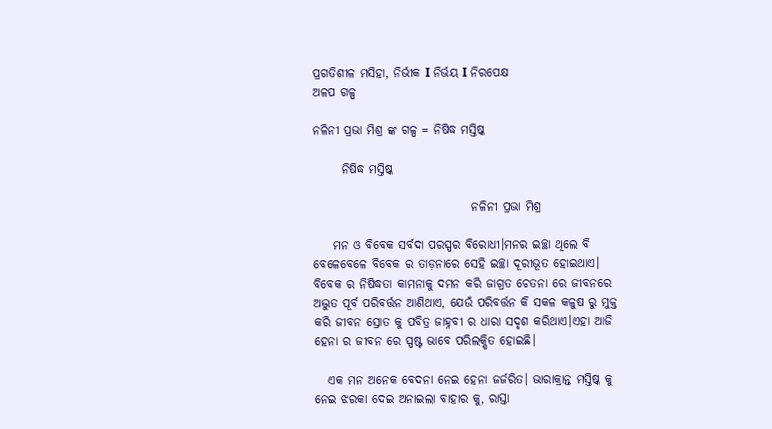ପ୍ରଗତିଶୀଳ ମସିହା, ନିର୍ଭୀକ I ନିର୍ଭୟ I ନିରପେକ୍ଷ
ଅଳପ ଗଳ୍ପ

ନଳିନୀ ପ୍ରଭା ମିଶ୍ର ଙ୍କ ଗଳ୍ପ = ନିଷିଦ୍ଧ ମସ୍ତିଷ୍କ

      ନିଷିଦ୍ଧ ମସ୍ତିଷ୍କ

                                 ନଳିନୀ ପ୍ରଭା ମିଶ୍ର

    ମନ ଓ ବିବେକ ସର୍ବଦା ପରସ୍ପର ବିରୋଧୀ।ମନର ଇଚ୍ଛା ଥିଲେ ବି ବେଳେବେଳେ ବିବେକ ର ତାଡ଼ନାରେ ସେହି ଇଚ୍ଛା ଦୂରୀଭୂତ ହୋଇଥାଏ। ବିବେକ ର ନିଷିଦ୍ଧତା କାମନାକୁ ଦମନ କରି ଜାଗ୍ରତ ଚେତନା ରେ ଜୀବନରେ ଅଦ୍ଭୁତ ପୂର୍ବ ପରିବର୍ତ୍ତନ ଆଣିଥାଏ, ଯେଉଁ ପରିବର୍ତ୍ତନ କି ସକଳ କଳୁଷ ରୁ ମୁକ୍ତ କରି ଜୀବନ ସ୍ରୋତ କୁ ପବିତ୍ର ଜାହ୍ନବୀ ର ଧାରା ସଦୃଶ କରିଥାଏ।ଏହା ଆଜି ହେନା ର ଜୀବନ ରେ ସ୍ପଷ୍ଟ ଭାବେ ପରିଲକ୍ଷିତ ହୋଇଛି।

   ଏକ ମନ ଅନେକ ବେଦନା ନେଇ ହେନା ଜର୍ଜରିତ। ଭାରାକ୍ରାନ୍ତ ମସ୍ତିଷ୍କ କୁ ନେଇ ଝରକା ଦେଇ ଅନାଇଲା ବା‌ହାର କୁ, ରାସ୍ତା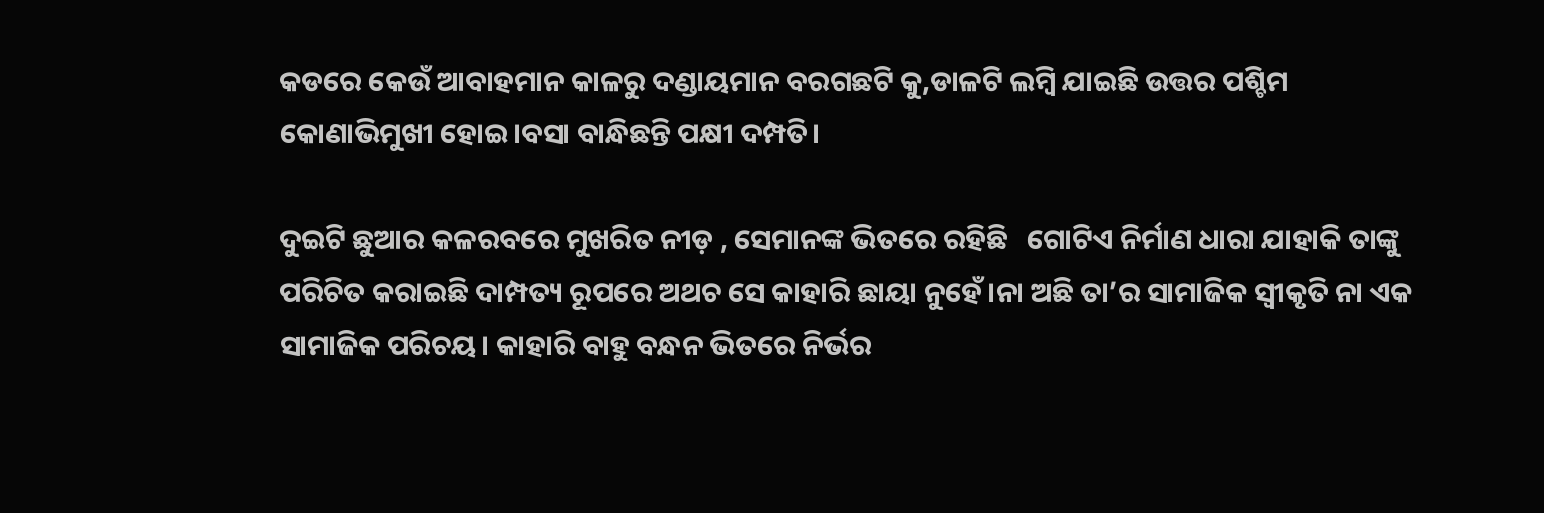କଡରେ କେଉଁ ଆବାହମାନ କାଳରୁ ଦଣ୍ଡାୟମାନ ବରଗଛଟି କୁ,ଡାଳଟି ଲମ୍ବି ଯାଇଛି ଉତ୍ତର ପଶ୍ଚିମ କୋଣାଭିମୁଖୀ ହୋଇ।ବସା ବାନ୍ଧିଛନ୍ତି ପକ୍ଷୀ ଦମ୍ପତି।

ଦୁଇଟି ଛୁଆର କଳରବରେ ମୁଖରିତ ନୀଡ଼ , ସେମାନଙ୍କ ଭିତରେ ରହିଛି   ଗୋଟିଏ ନିର୍ମାଣ ଧାରା ଯାହାକି ତାଙ୍କୁ ପରିଚିତ କରାଇଛି ଦାମ୍ପତ୍ୟ ରୂପରେ ଅଥଚ ସେ କାହାରି ଛାୟା ନୁହେଁ।ନା ଅଛି ତା’ର ସାମାଜିକ ସ୍ବୀକୃତି ନା ଏକ ସାମାଜିକ ପରିଚୟ। କାହାରି ବା‌ହୁ ବନ୍ଧନ ଭିତରେ ନିର୍ଭର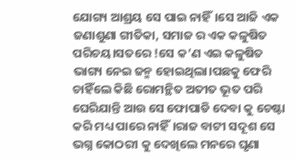ଯୋଗ୍ୟ ଆଶ୍ରୟ ସେ ପାଇ ନାହିଁ।ସେ ଆଜି ଏକ ଜଣାଶୁଣା ଗୀତିକା, ସମାଜ ର ଏକ କଳୁଷିତ ପରିଚୟ।ସତରେ !ସେ କ’ଣ ଏଇ କଳୁଷିତ ଭାଗ୍ୟ ନେଇ ଜନ୍ମ ହୋଇଥିଲା।ପଛକୁ ଫେରି ଚାହିଁଲେ କିଛି ରୋମନ୍ଥିତ ଅତୀତ ଭୂତ ପରି ଘେରିଯାନ୍ତି ଆଉ ସେ ଫୋପାଡି ଦେବା କୁ ଚେଷ୍ଟା କରି ମଧ୍ୟ ପାରେ ନାହିଁ।ରାଜ ବାଟୀ ସଦୂଶ ସେ ଭଗ୍ନ କୋଠରୀ କୁ ଦେଖିଲେ ମନରେ ଘୃଣା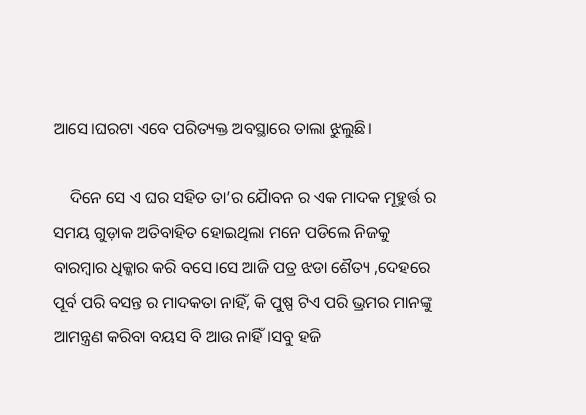ଆସେ।ଘରଟା ଏବେ ପରିତ୍ୟକ୍ତ ଅବସ୍ଥାରେ ତାଲା ଝୁଲୁଛି।

    ଦିନେ ସେ ଏ ଘର ସହିତ ତା’ର ଯୋୖବନ ର ଏକ ମାଦକ ମୂହୁର୍ତ୍ତ ର ସମୟ ଗୁଡ଼ାକ ଅତିବାହିତ ହୋଇଥିଲା ମନେ ପଡିଲେ ନିଜକୁ ବାରମ୍ବାର ଧିକ୍କାର କରି ବସେ।ସେ ଆଜି ପତ୍ର ଝଡା ଶୈତ୍ୟ ,ଦେହରେ ପୂର୍ବ ପରି ବସନ୍ତ ର ମାଦକତା ନାହିଁ, କି ପୁଷ୍ପ ଟିଏ ପରି ଭ୍ରମର ମାନଙ୍କୁ ଆମନ୍ତ୍ରଣ କରିବା ବୟସ ବି ଆଉ ନାହିଁ।ସବୁ ହଜି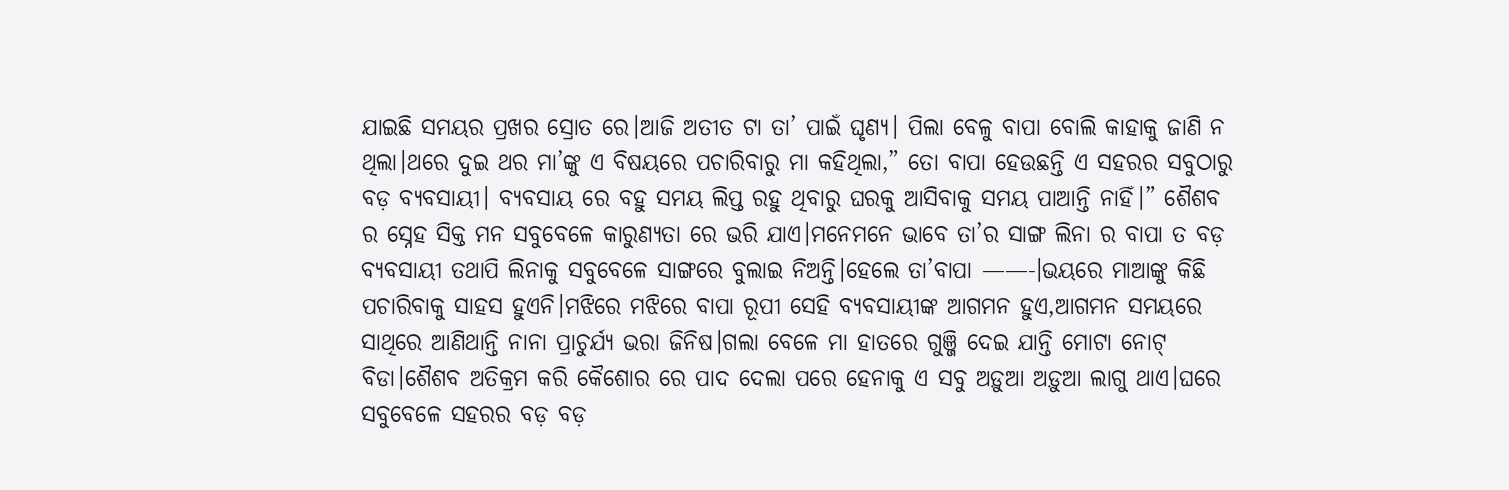ଯାଇଛି ସମୟର ପ୍ରଖର ସ୍ରୋତ ରେ।ଆଜି ଅତୀତ ଟା ତା’ ପାଇଁ ଘୃଣ୍ୟ। ପିଲା ବେଳୁ ବାପା ବୋଲି କାହାକୁ ଜାଣି ନ ଥିଲା।ଥରେ ଦୁଇ ଥର ମା’ଙ୍କୁ ଏ ବିଷୟରେ ପଚାରିବାରୁ ମା କହିଥିଲା,” ତୋ ବାପା ହେଉଛନ୍ତି ଏ ସହରର ସବୁଠାରୁ ବଡ଼ ବ୍ୟବସାୟୀ। ବ୍ୟବସାୟ ରେ ବହୁ ସମୟ ଲିପ୍ତ ରହୁ ଥିବାରୁ ଘରକୁ ଆସିବାକୁ ସମୟ ପାଆନ୍ତି ନାହିଁ।” ଶୈଶବ ର ସ୍ନେହ ସିକ୍ତ ମନ ସବୁବେଳେ କାରୁଣ୍ୟତା ରେ ଭରି ଯାଏ।ମନେମନେ ଭାବେ ତା’ର ସାଙ୍ଗ ଲିନା ର ବାପା ତ ବଡ଼ ବ୍ୟବସାୟୀ ତଥାପି ଲିନାକୁ ସବୁବେଳେ ସାଙ୍ଗରେ ବୁଲାଇ ନିଅନ୍ତି।ହେଲେ ତା’ବାପା ——-।ଭୟରେ ମାଆଙ୍କୁ କିଛି ପଚାରିବାକୁ ସାହସ ହୁଏନି।ମଝିରେ ମଝିରେ ବାପା ରୂପୀ ସେହି ବ୍ୟବସାୟୀଙ୍କ ଆଗମନ ହୁଏ,ଆଗମନ ସମୟରେ ସାଥିରେ ଆଣିଥାନ୍ତି ନାନା ପ୍ରାଚୁର୍ଯ୍ୟ ଭରା ଜିନିଷ।ଗଲା ବେଳେ ମା ହାତରେ ଗୁଞ୍ଜି ଦେଇ ଯାନ୍ତି ମୋଟା ନୋଟ୍ ବିଡା।ଶୈଶବ ଅତିକ୍ରମ କରି କୈଶୋର ରେ ପାଦ ଦେଲା ପରେ ହେନାକୁ ଏ ସବୁ ଅଡ଼ୁଆ ଅଡ଼ୁଆ ଲାଗୁ ଥାଏ।ଘରେ ସବୁବେଳେ ସହରର ବଡ଼ ବଡ଼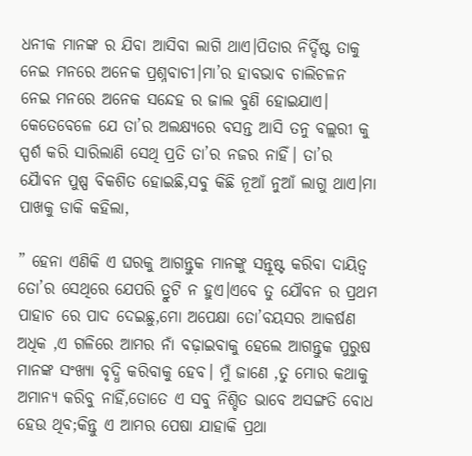ଧନୀକ ମାନଙ୍କ ର ଯିବା ଆସିବା ଲାଗି ଥାଏ।ପିତାର ନିର୍ଦ୍ଦିଷ୍ଟ ତାକୁ ନେଇ ମନରେ ଅନେକ ପ୍ରଶ୍ନବାଚୀ।ମା’ର ହାବଭାବ ଚାଲିଚଳନ ନେଇ ମନରେ ଅନେକ ସନ୍ଦେହ ର ଜାଲ ବୁଣି ହୋଇଯାଏ। କେତେବେଳେ ଯେ ତା’ର ଅଲକ୍ଷ୍ୟରେ ବସନ୍ତ ଆସି ତନୁ ବଲ୍ଲରୀ କୁ ସ୍ପର୍ଶ କରି ସାରିଲାଣି ସେଥି ପ୍ରତି ତା’ର ନଜର ନାହିଁ। ତା’ର ଯୋୖବନ ପୁଷ୍ପ ବିକଶିତ ହୋଇଛି,ସବୁ କିଛି ନୂଆଁ ନୁଆଁ ଲାଗୁ ଥାଏ।ମା ପାଖକୁ ଡାକି କହିଲା,

” ହେନା ଏଣିକି ଏ ଘରକୁ ଆଗନ୍ତୁକ ମାନଙ୍କୁ ସନ୍ତୂଷ୍ଟ କରିବା ଦାୟିତ୍ବ ତୋ’ର ସେଥିରେ ଯେପରି ତ୍ରୁଟି ନ ହୁଏ।ଏବେ ତୁ ଯୌବନ ର ପ୍ରଥମ ପାହାଚ ରେ ପାଦ ଦେଇଛୁ,ମୋ ଅପେକ୍ଷା ତୋ’ବୟସର ଆକର୍ଷଣ ଅଧିକ ,ଏ ଗଳିରେ ଆମର ନାଁ ବଢ଼ାଇବାକୁ ହେଲେ ଆଗନ୍ତୁକ ପୁରୁଷ ମାନଙ୍କ ସଂଖ୍ୟା ବୃଦ୍ଧି କରିବାକୁ ହେବ। ମୁଁ ଜାଣେ ,ତୁ ମୋର କଥାକୁ ଅମାନ୍ୟ କରିବୁ ନାହିଁ,ତୋତେ ଏ ସବୁ ନିଶ୍ଚିତ ଭାବେ ଅସଙ୍ଗତି ବୋଧ ହେଉ ଥିବ;କିନ୍ତୁ ଏ ଆମର ପେଷା ଯାହାକି ପ୍ରଥା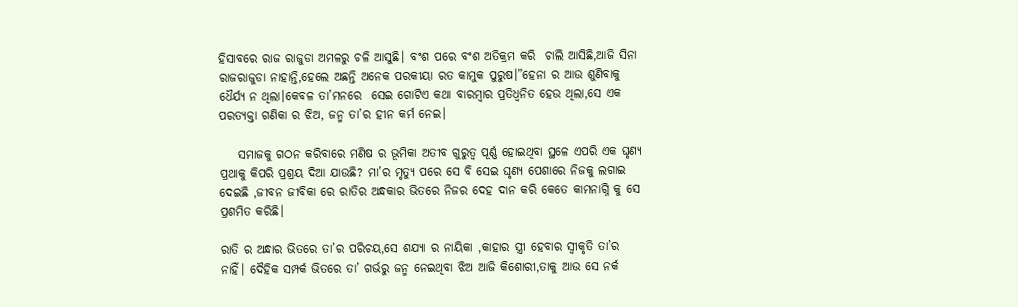ହିସାବରେ ରାଜ ରାଜୁଡା ଅମଳରୁ ଚଳି ଆସୁଛି। ବଂଶ ପରେ ବଂଶ ଅତିକ୍ରମ କରି  ଚାଲି ଆସିଛି,ଆଜି ସିନା ରାଜରାଜୁଡା ନାହାନ୍ତି,ହେଲେ ଅଛନ୍ତି ଅନେକ ପରକୀୟା ରତ କାମୁକ ପୁରୁଷ।”ହେନା ର ଆଉ ଶୁଣିବାକୁ ଧୈର୍ଯ୍ୟ ନ ଥିଲା।କେବଳ ତା’ମନରେ  ସେଇ ଗୋଟିଏ କଥା ବାରମ୍ବାର ପ୍ରତିଧ୍ବନିତ ହେଉ ଥିଲା,ସେ ଏକ ପରତ୍ୟକ୍ତା ଗଣିକା ର ଝିଅ, ଜନ୍ମ ତା’ର ହୀନ କର୍ମ ନେଇ।

    ସମାଜକୁ ଗଠନ କରିବାରେ ମଣିଷ ର ଭୂମିକା ଅତୀବ ଗୁରୁତ୍ବ ପୂର୍ଣ୍ଣ ହୋଇଥିବା ସ୍ଥଳେ ଏପରି ଏକ ଘୃଣ୍ୟ ପ୍ରଥାକୁ କିପରି ପ୍ରଶ୍ରୟ ଦିଆ ଯାଉଛି? ମା’ର ମୃତ୍ୟୁ ପରେ ସେ ବି ସେଇ ଘୃଣ୍ୟ ପେଶାରେ ନିଜକୁ ଲଗାଇ ଦେଇଛି ,ଜୀବନ ଜୀବିକା ରେ ରାତିର ଅନ୍ଧକାର ଭିତରେ ନିଜର ଦେହ ଦାନ କରି କେତେ କାମନାଗ୍ନି କୁ ସେ ପ୍ରଶମିତ କରିଛି।

ରାତି ର ଅନ୍ଧାର ଭିତରେ ତା’ର ପରିଚୟ,ସେ ଶଯ୍ୟା ର ନାୟିକା ,କାହାର ସ୍ତ୍ରୀ ହେବାର ସ୍ଵୀକୃତି ତା’ର ନାହିଁ। ଦୈହିକ ସମ୍ପର୍କ ଭିତରେ ତା’ ଗର୍ଭରୁ ଜନ୍ମ ନେଇଥିବା ଝିଅ ଆଜି କିଶୋରୀ,ତାକୁ ଆଉ ସେ ନର୍କ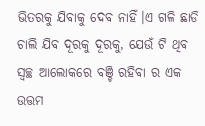ଭିତରକୁ ଯିବାକୁ ଦେବ ନାହିଁ।ଏ ଗଳି ଛାଡି ଚାଲି ଯିବ ଦୂରକୁ ଦୂରକୁ, ଯେଉଁ ଟି ଥିବ ସ୍ଵଚ୍ଛ ଆଲୋକରେ ବଞ୍ଚି ରହିବା ର ଏକ ଉତ୍ତମ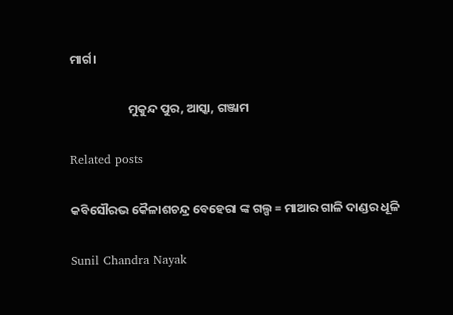ମାର୍ଗ।

                     ମୁକୁନ୍ଦ ପୁର, ଆସ୍କା, ଗଞ୍ଜାମ

Related posts

କବିସୌରଭ କୈଳାଶଚନ୍ଦ୍ର ବେହେରା ଙ୍କ ଗଲ୍ପ = ମାଆର ଗାଳି ଦାଣ୍ଡର ଧୂଳି

Sunil Chandra Nayak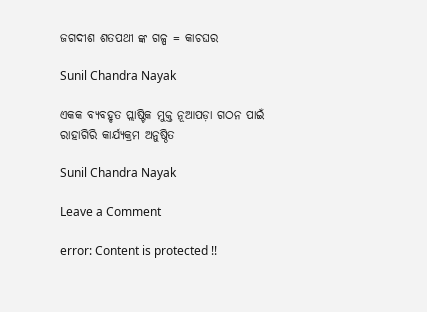ଜଗଦୀଶ ଶତପଥୀ ଙ୍କ ଗଳ୍ପ = କାଚଘର

Sunil Chandra Nayak

ଏକକ ବ୍ୟବହୃତ ପ୍ଲାଷ୍ଟିକ ମୁକ୍ତ ନୂଆପଡ଼ା ଗଠନ ପାଇଁ ରାହାଗିରି କାର୍ଯ୍ୟକ୍ରମ ଅନୁଷ୍ଠିତ

Sunil Chandra Nayak

Leave a Comment

error: Content is protected !!